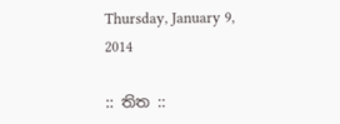Thursday, January 9, 2014

:: තිත ::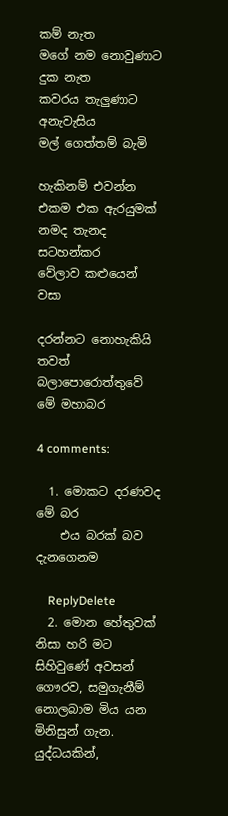කම් නැත
මගේ නම නොවුණාට
දුක නැත
කවරය තැලුණාට
අනැවැසිය
මල් ගෙත්තම් බැමි

හැකිනම් එවන්න
එකම එක ඇරයුමක්
නමද තැනද සටහන්කර
වේලාව කළුයෙන් වසා

දරන්නට නොහැකියි තවත්
බලාපොරොත්තුවේ මේ මහාබර

4 comments:

  1. මොකට දරණවද මේ බර
    එය බරක් බව දැනගෙනම

    ReplyDelete
  2. මොන හේතුවක් නිසා හරි මට සිහිවුණේ අවසන් ගෞරව, සමුගැනීම් නොලබාම මිය යන මිනිසුන් ගැන. යුද්ධයකින්,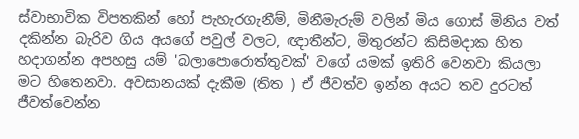ස්වාභාවික විපතකින් හෝ පැහැරගැනීම්, මිනීමැරුම් වලින් මිය ගොස් මිනිය වත් දකින්න බැරිව ගිය අයගේ පවුල් වලට, ඥාතීන්ට, මිතුරන්ට කිසිමදාක හිත හදාගන්න අපහසු යම් 'බලාපොරොත්තුවක්' වගේ යමක් ඉතිරි වෙනවා කියලා මට හිතෙනවා. අවසානයක් දැකීම (තිත ) ඒ ජීවත්ව ඉන්න අයට තව දුරටත් ජීවත්වෙන්න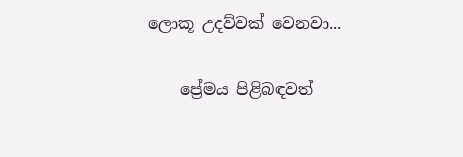ලොකූ උදව්වක් වෙනවා...

    ප්‍රේමය පිළිබඳවත්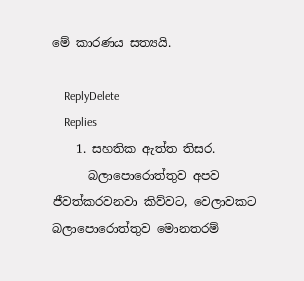මේ කාරණය සත්‍යයි.

    ReplyDelete
    Replies
    1. සහතික ඇත්ත තිසර.
      බලාපොරොත්තුව අපව ජීවත්කරවනවා කිව්වට, වෙලාවකට බලාපොරොත්තුව මොනතරම්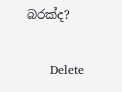බරක්ද?

      Delete